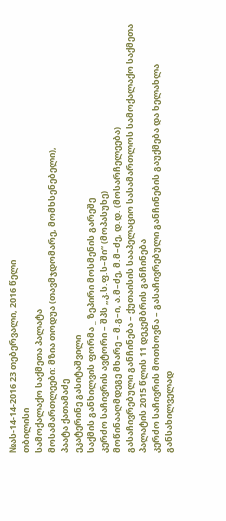№ას-14-14-2016 23 თებერვალი, 2016 წელი
თბილისი
სამოქალაქო საქმეთა პალატა
მოსამართლეები: მზია თოდუა (თავმჯდომარე, მომხსენებელი),
პაატა ქათამაძე
ეკატერინე გასიტაშვილი
საქმის განხილვის ფორმა _ ზეპირი მოსმენის გარეშე
კერძო საჩივრის ავტორი – შპს „კ.ს.ფ.ს–ში“ (მოპასუხე)
მოწინააღმდეგე მხარე – მ.გ–ი, ა.მ–ძე, მ.მ–ძე, დ.დ. (მოსარჩელეება)
გასაჩივრებული განჩინება – ქუთაისის სააპელაციო სასამართლოს სამოქალაქო საქმეთა პალატის 2015 წლის 11 დეკემბრის განჩინება
კერძო საჩივრის მოთხოვნა – გასაჩივრებული განჩინების გაუქმება და ხელახლა განსახილველად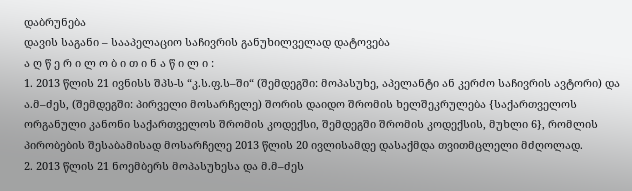დაბრუნება
დავის საგანი – სააპელაციო საჩივრის განუხილველად დატოვება
ა ღ წ ე რ ი ლ ო ბ ი თ ი ნ ა წ ი ლ ი :
1. 2013 წლის 21 ივნისს შპს-ს “კ.ს.ფ.ს–ში“ (შემდეგში: მოპასუხე, აპელანტი ან კერძო საჩივრის ავტორი) და ა.მ–ძეს, (შემდეგში: პირველი მოსარჩელე) შორის დაიდო შრომის ხელშეკრულება {საქართველოს ორგანული კანონი საქართველოს შრომის კოდექსი, შემდეგში შრომის კოდექსის, მუხლი 6}, რომლის პირობების შესაბამისად მოსარჩელე 2013 წლის 20 ივლისამდე დასაქმდა თვითმცლელი მძღოლად.
2. 2013 წლის 21 ნოემბერს მოპასუხესა და მ.მ–ძეს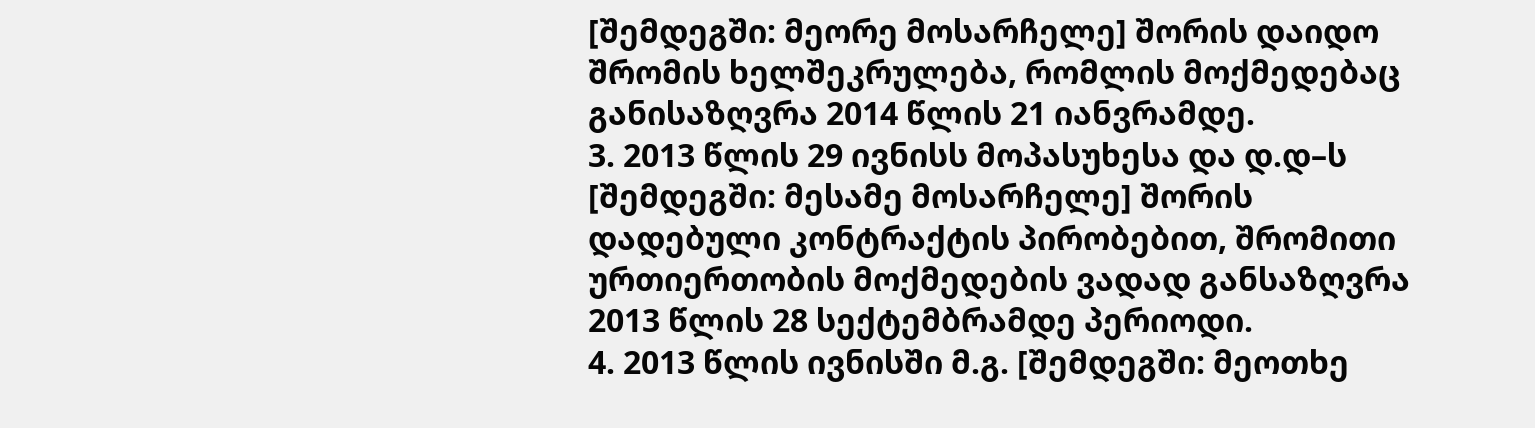[შემდეგში: მეორე მოსარჩელე] შორის დაიდო შრომის ხელშეკრულება, რომლის მოქმედებაც განისაზღვრა 2014 წლის 21 იანვრამდე.
3. 2013 წლის 29 ივნისს მოპასუხესა და დ.დ–ს [შემდეგში: მესამე მოსარჩელე] შორის დადებული კონტრაქტის პირობებით, შრომითი ურთიერთობის მოქმედების ვადად განსაზღვრა 2013 წლის 28 სექტემბრამდე პერიოდი.
4. 2013 წლის ივნისში მ.გ. [შემდეგში: მეოთხე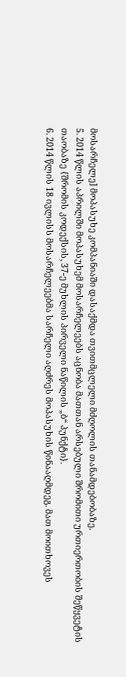მოსარჩელე] მოპასუხე კომპანიაში დასაქმდა თვითმცლელი მძღოლის თანამდებობაზე.
5. 2014 წლის აპრილში მოპასუხემ მოსარჩელეებს აცნობა მათთან არსებული შრომითი ურთიერთობის შეწყვეტის თაობაზე {შრომის კოდექსის, 37-ე მუხლის პირველი ნაწილის „ბ“ პუნქტი}.
6. 2014 წლის 18 ივლისს მოსარჩელეებმა სარჩელი აღძრეს მოპასუხის წინააღმდეგ. მათ მოითხოვეს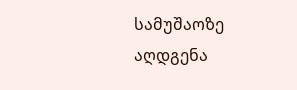სამუშაოზე აღდგენა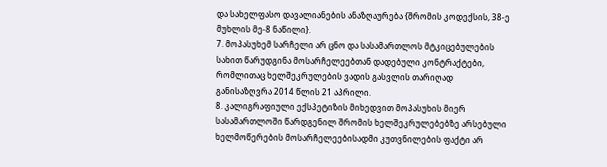და სახელფასო დავალიანების ანაზღაურება {შრომის კოდექსის, 38-ე მუხლის მე-8 ნაწილი}.
7. მოპასუხემ სარჩელი არ ცნო და სასამართლოს მტკიცებულების სახით წარუდგინა მოსარჩელეებთან დადებული კონტრაქტები, რომლითაც ხელშეკრულების ვადის გასვლის თარიღად განისაზღვრა 2014 წლის 21 აპრილი.
8. კალიგრაფიული ექსპეტიზის მიხედვით მოპასუხის მიერ სასამართლოში წარდგენილ შრომის ხელშეკრულებებზე არსებული ხელმოწერების მოსარჩელეებისადმი კუთვნილების ფაქტი არ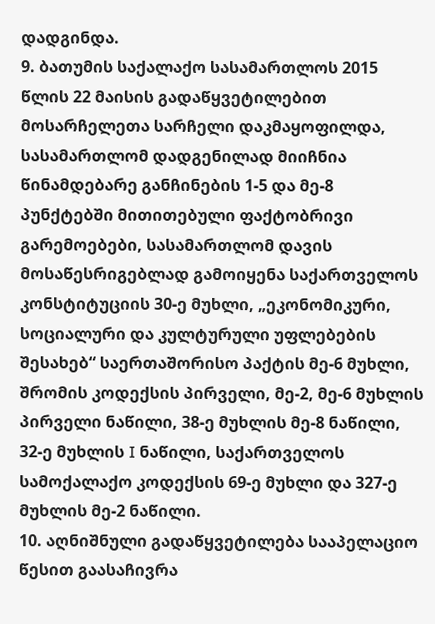დადგინდა.
9. ბათუმის საქალაქო სასამართლოს 2015 წლის 22 მაისის გადაწყვეტილებით მოსარჩელეთა სარჩელი დაკმაყოფილდა, სასამართლომ დადგენილად მიიჩნია წინამდებარე განჩინების 1-5 და მე-8 პუნქტებში მითითებული ფაქტობრივი გარემოებები, სასამართლომ დავის მოსაწესრიგებლად გამოიყენა საქართველოს კონსტიტუციის 30-ე მუხლი, „ეკონომიკური, სოციალური და კულტურული უფლებების შესახებ“ საერთაშორისო პაქტის მე-6 მუხლი, შრომის კოდექსის პირველი, მე-2, მე-6 მუხლის პირველი ნაწილი, 38-ე მუხლის მე-8 ნაწილი, 32-ე მუხლის I ნაწილი, საქართველოს სამოქალაქო კოდექსის 69-ე მუხლი და 327-ე მუხლის მე-2 ნაწილი.
10. აღნიშნული გადაწყვეტილება სააპელაციო წესით გაასაჩივრა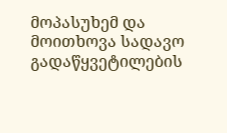მოპასუხემ და მოითხოვა სადავო გადაწყვეტილების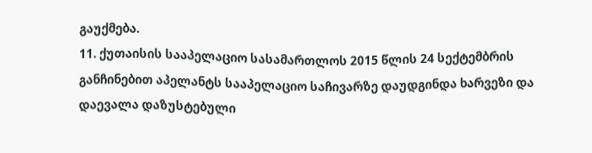გაუქმება.
11. ქუთაისის სააპელაციო სასამართლოს 2015 წლის 24 სექტემბრის განჩინებით აპელანტს სააპელაციო საჩივარზე დაუდგინდა ხარვეზი და დაევალა დაზუსტებული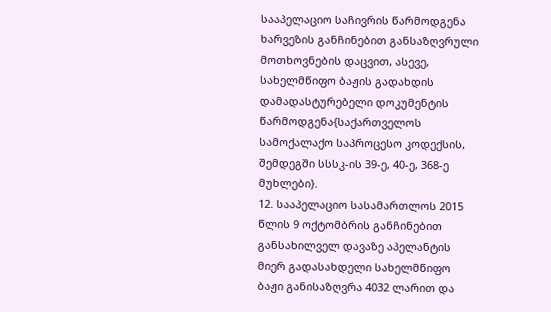სააპელაციო საჩივრის წარმოდგენა ხარვეზის განჩინებით განსაზღვრული მოთხოვნების დაცვით, ასევე, სახელმწიფო ბაჟის გადახდის დამადასტურებელი დოკუმენტის წარმოდგენა{საქართველოს სამოქალაქო საპროცესო კოდექსის, შემდეგში სსსკ-ის 39-ე, 40-ე, 368-ე მუხლები}.
12. სააპელაციო სასამართლოს 2015 წლის 9 ოქტომბრის განჩინებით განსახილველ დავაზე აპელანტის მიერ გადასახდელი სახელმწიფო ბაჟი განისაზღვრა 4032 ლარით და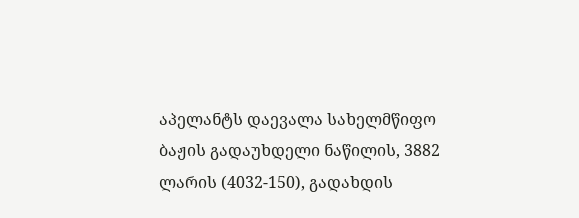აპელანტს დაევალა სახელმწიფო ბაჟის გადაუხდელი ნაწილის, 3882 ლარის (4032-150), გადახდის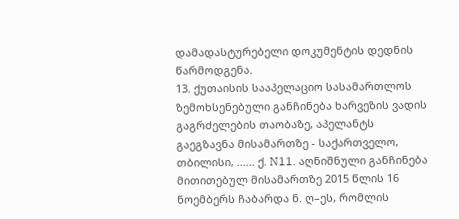დამადასტურებელი დოკუმენტის დედნის წარმოდგენა.
13. ქუთაისის სააპელაციო სასამართლოს ზემოხსენებული განჩინება ხარვეზის ვადის გაგრძელების თაობაზე, აპელანტს გაეგზავნა მისამართზე - საქართველო, თბილისი, ...... ქ. N11. აღნიშნული განჩინება მითითებულ მისამართზე 2015 წლის 16 ნოემბერს ჩაბარდა ნ. ღ–ეს, რომლის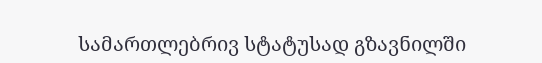სამართლებრივ სტატუსად გზავნილში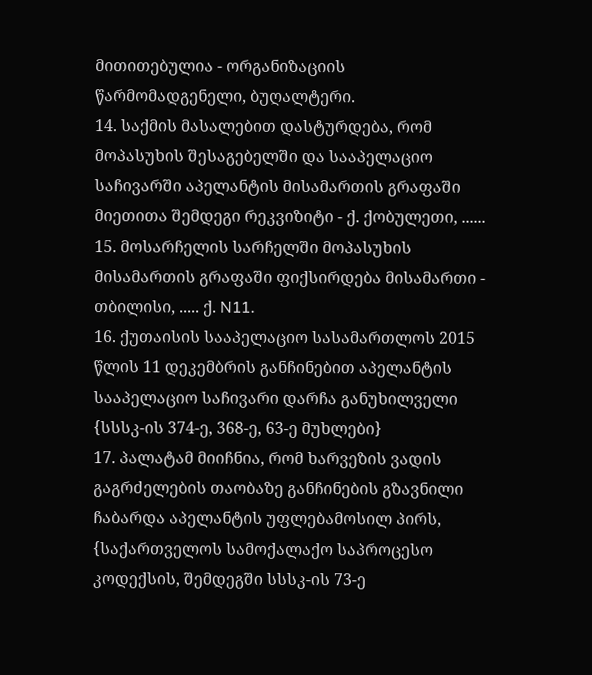მითითებულია - ორგანიზაციის წარმომადგენელი, ბუღალტერი.
14. საქმის მასალებით დასტურდება, რომ მოპასუხის შესაგებელში და სააპელაციო საჩივარში აპელანტის მისამართის გრაფაში მიეთითა შემდეგი რეკვიზიტი - ქ. ქობულეთი, ......
15. მოსარჩელის სარჩელში მოპასუხის მისამართის გრაფაში ფიქსირდება მისამართი - თბილისი, ..... ქ. N11.
16. ქუთაისის სააპელაციო სასამართლოს 2015 წლის 11 დეკემბრის განჩინებით აპელანტის სააპელაციო საჩივარი დარჩა განუხილველი {სსსკ-ის 374-ე, 368-ე, 63-ე მუხლები}
17. პალატამ მიიჩნია, რომ ხარვეზის ვადის გაგრძელების თაობაზე განჩინების გზავნილი ჩაბარდა აპელანტის უფლებამოსილ პირს, {საქართველოს სამოქალაქო საპროცესო კოდექსის, შემდეგში სსსკ-ის 73-ე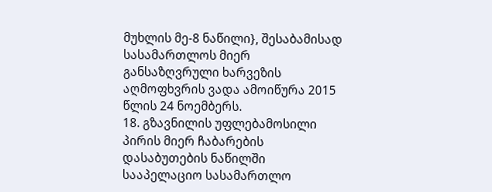მუხლის მე-8 ნაწილი}, შესაბამისად სასამართლოს მიერ განსაზღვრული ხარვეზის აღმოფხვრის ვადა ამოიწურა 2015 წლის 24 ნოემბერს.
18. გზავნილის უფლებამოსილი პირის მიერ ჩაბარების დასაბუთების ნაწილში სააპელაციო სასამართლო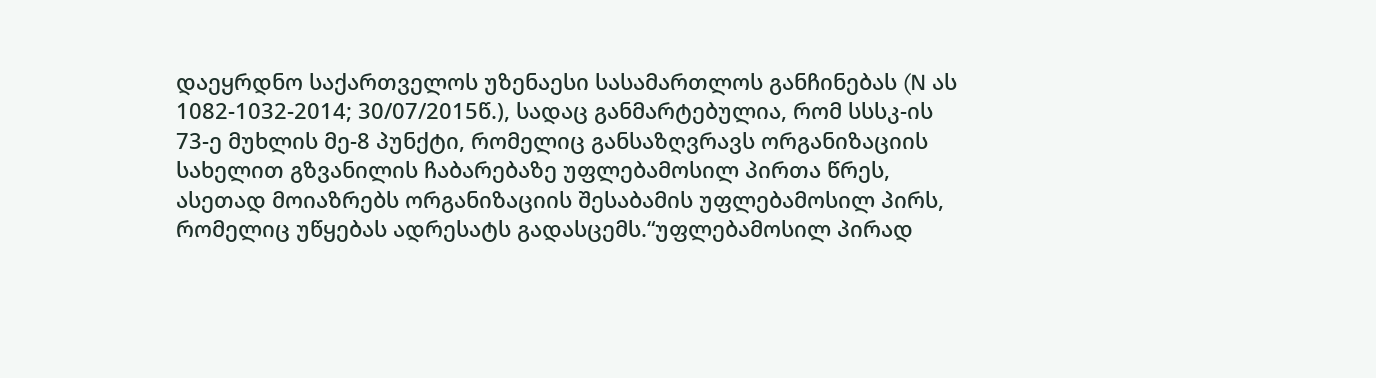დაეყრდნო საქართველოს უზენაესი სასამართლოს განჩინებას (N ას 1082-1032-2014; 30/07/2015წ.), სადაც განმარტებულია, რომ სსსკ-ის 73-ე მუხლის მე-8 პუნქტი, რომელიც განსაზღვრავს ორგანიზაციის სახელით გზვანილის ჩაბარებაზე უფლებამოსილ პირთა წრეს, ასეთად მოიაზრებს ორგანიზაციის შესაბამის უფლებამოსილ პირს, რომელიც უწყებას ადრესატს გადასცემს.“უფლებამოსილ პირად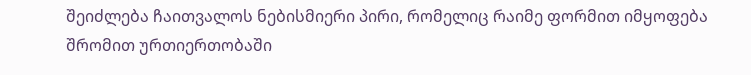შეიძლება ჩაითვალოს ნებისმიერი პირი, რომელიც რაიმე ფორმით იმყოფება შრომით ურთიერთობაში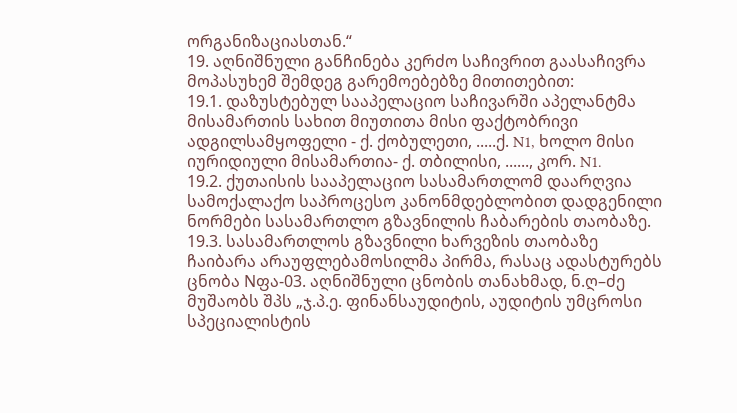ორგანიზაციასთან.“
19. აღნიშნული განჩინება კერძო საჩივრით გაასაჩივრა მოპასუხემ შემდეგ გარემოებებზე მითითებით:
19.1. დაზუსტებულ სააპელაციო საჩივარში აპელანტმა მისამართის სახით მიუთითა მისი ფაქტობრივი ადგილსამყოფელი - ქ. ქობულეთი, .....ქ. N1, ხოლო მისი იურიდიული მისამართია- ქ. თბილისი, ......, კორ. N1.
19.2. ქუთაისის სააპელაციო სასამართლომ დაარღვია სამოქალაქო საპროცესო კანონმდებლობით დადგენილი ნორმები სასამართლო გზავნილის ჩაბარების თაობაზე.
19.3. სასამართლოს გზავნილი ხარვეზის თაობაზე ჩაიბარა არაუფლებამოსილმა პირმა, რასაც ადასტურებს ცნობა Nფა-03. აღნიშნული ცნობის თანახმად, ნ.ღ–ძე მუშაობს შპს „ჯ.პ.ე. ფინანსაუდიტის, აუდიტის უმცროსი სპეციალისტის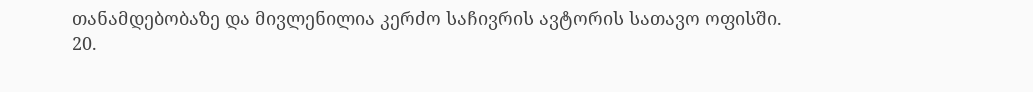თანამდებობაზე და მივლენილია კერძო საჩივრის ავტორის სათავო ოფისში.
20.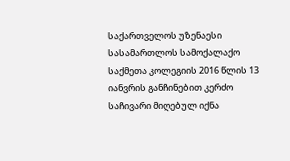საქართველოს უზენაესი სასამართლოს სამოქალაქო საქმეთა კოლეგიის 2016 წლის 13 იანვრის განჩინებით კერძო საჩივარი მიღებულ იქნა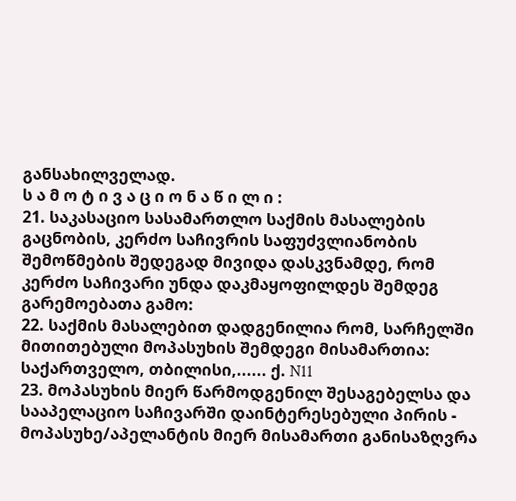განსახილველად.
ს ა მ ო ტ ი ვ ა ც ი ო ნ ა წ ი ლ ი :
21. საკასაციო სასამართლო საქმის მასალების გაცნობის, კერძო საჩივრის საფუძვლიანობის შემოწმების შედეგად მივიდა დასკვნამდე, რომ კერძო საჩივარი უნდა დაკმაყოფილდეს შემდეგ გარემოებათა გამო:
22. საქმის მასალებით დადგენილია რომ, სარჩელში მითითებული მოპასუხის შემდეგი მისამართია: საქართველო, თბილისი,...... ქ. N11
23. მოპასუხის მიერ წარმოდგენილ შესაგებელსა და სააპელაციო საჩივარში დაინტერესებული პირის - მოპასუხე/აპელანტის მიერ მისამართი განისაზღვრა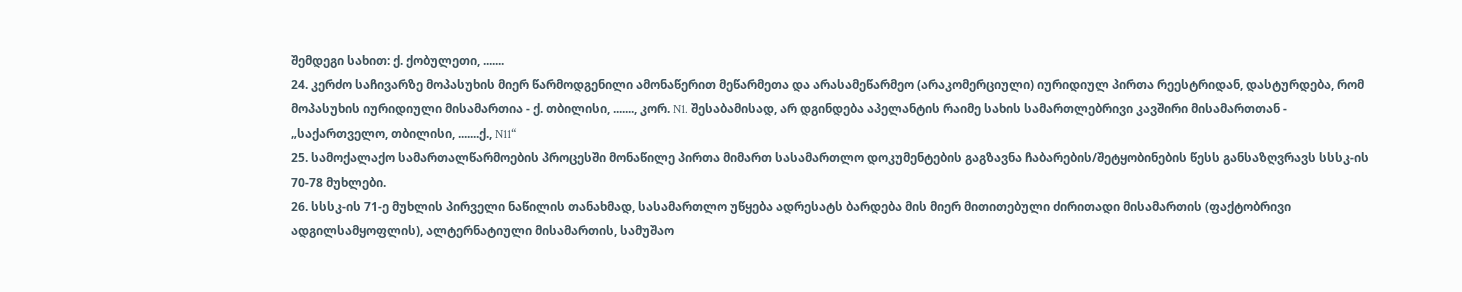შემდეგი სახით: ქ. ქობულეთი, .......
24. კერძო საჩივარზე მოპასუხის მიერ წარმოდგენილი ამონაწერით მეწარმეთა და არასამეწარმეო (არაკომერციული) იურიდიულ პირთა რეესტრიდან, დასტურდება, რომ მოპასუხის იურიდიული მისამართია - ქ. თბილისი, ......., კორ. N1. შესაბამისად, არ დგინდება აპელანტის რაიმე სახის სამართლებრივი კავშირი მისამართთან - „საქართველო, თბილისი, .......ქ., N11“
25. სამოქალაქო სამართალწარმოების პროცესში მონაწილე პირთა მიმართ სასამართლო დოკუმენტების გაგზავნა ჩაბარების/შეტყობინების წესს განსაზღვრავს სსსკ-ის 70-78 მუხლები.
26. სსსკ-ის 71-ე მუხლის პირველი ნაწილის თანახმად, სასამართლო უწყება ადრესატს ბარდება მის მიერ მითითებული ძირითადი მისამართის (ფაქტობრივი ადგილსამყოფლის), ალტერნატიული მისამართის, სამუშაო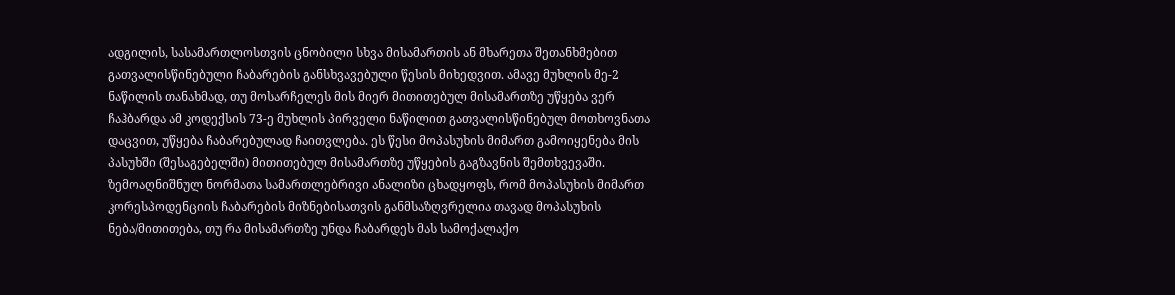ადგილის, სასამართლოსთვის ცნობილი სხვა მისამართის ან მხარეთა შეთანხმებით გათვალისწინებული ჩაბარების განსხვავებული წესის მიხედვით. ამავე მუხლის მე-2 ნაწილის თანახმად, თუ მოსარჩელეს მის მიერ მითითებულ მისამართზე უწყება ვერ ჩაჰბარდა ამ კოდექსის 73-ე მუხლის პირველი ნაწილით გათვალისწინებულ მოთხოვნათა დაცვით, უწყება ჩაბარებულად ჩაითვლება. ეს წესი მოპასუხის მიმართ გამოიყენება მის პასუხში (შესაგებელში) მითითებულ მისამართზე უწყების გაგზავნის შემთხვევაში. ზემოაღნიშნულ ნორმათა სამართლებრივი ანალიზი ცხადყოფს, რომ მოპასუხის მიმართ კორესპოდენციის ჩაბარების მიზნებისათვის განმსაზღვრელია თავად მოპასუხის ნება/მითითება, თუ რა მისამართზე უნდა ჩაბარდეს მას სამოქალაქო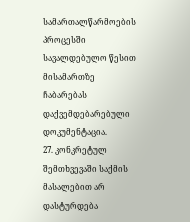სამართალწარმოების პროცესში სავალდებულო წესით მისამართზე ჩაბარებას დაქვემდებარებული დოკუმენტაცია.
27. კონკრეტულ შემთხვევაში საქმის მასალებით არ დასტურდება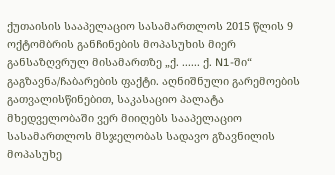ქუთაისის სააპელაციო სასამართლოს 2015 წლის 9 ოქტომბრის განჩინების მოპასუხის მიერ განსაზღვრულ მისამართზე „ქ. ...... ქ. N1-ში“ გაგზავნა/ჩაბარების ფაქტი. აღნიშნული გარემოების გათვალისწინებით, საკასაციო პალატა მხედველობაში ვერ მიიღებს სააპელაციო სასამართლოს მსჯელობას სადავო გზავნილის მოპასუხე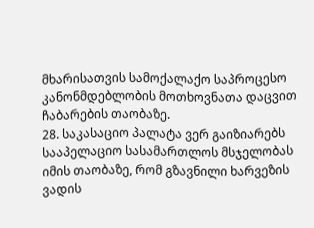მხარისათვის სამოქალაქო საპროცესო კანონმდებლობის მოთხოვნათა დაცვით ჩაბარების თაობაზე.
28. საკასაციო პალატა ვერ გაიზიარებს სააპელაციო სასამართლოს მსჯელობას იმის თაობაზე, რომ გზავნილი ხარვეზის ვადის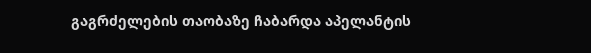გაგრძელების თაობაზე ჩაბარდა აპელანტის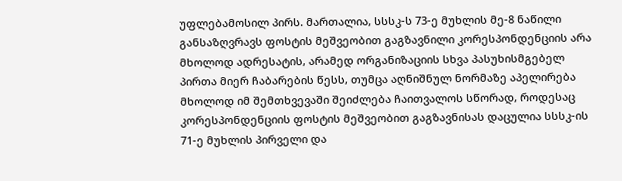უფლებამოსილ პირს. მართალია, სსსკ-ს 73-ე მუხლის მე-8 ნაწილი განსაზღვრავს ფოსტის მეშვეობით გაგზავნილი კორესპონდენციის არა მხოლოდ ადრესატის, არამედ ორგანიზაციის სხვა პასუხისმგებელ პირთა მიერ ჩაბარების წესს, თუმცა აღნიშნულ ნორმაზე აპელირება მხოლოდ იმ შემთხვევაში შეიძლება ჩაითვალოს სწორად, როდესაც კორესპონდენციის ფოსტის მეშვეობით გაგზავნისას დაცულია სსსკ-ის 71-ე მუხლის პირველი და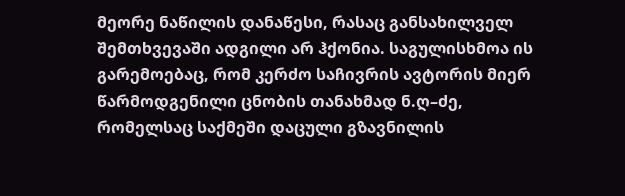მეორე ნაწილის დანაწესი, რასაც განსახილველ შემთხვევაში ადგილი არ ჰქონია. საგულისხმოა ის გარემოებაც, რომ კერძო საჩივრის ავტორის მიერ წარმოდგენილი ცნობის თანახმად ნ.ღ–ძე, რომელსაც საქმეში დაცული გზავნილის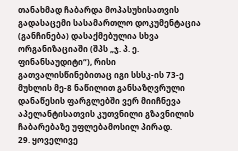თანახმად ჩაბარდა მოპასუხისათვის გადასაცემი სასამართლო დოკუმენტაცია (განჩინება) დასაქმებულია სხვა ორგანიზაციაში (შპს „ჯ. პ. ე. ფინანსაუდიტი“), რისი გათვალისწინებითაც იგი სსსკ-ის 73-ე მუხლის მე-8 ნაწილით განსაზღვრული დანაწესის ფარგლებში ვერ მიიჩნევა აპელანტისათვის კუთვნილი გზავნილის ჩაბარებაზე უფლებამოსილ პირად.
29. ყოველივე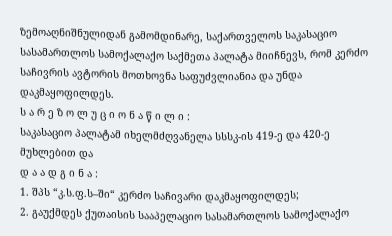ზემოაღნიშნულიდან გამომდინარე, საქართველოს საკასაციო სასამართლოს სამოქალაქო საქმეთა პალატა მიიჩნევს, რომ კერძო საჩივრის ავტორის მოთხოვნა საფუძვლიანია და უნდა დაკმაყოფილდეს.
ს ა რ ე ზ ო ლ უ ც ი ო ნ ა წ ი ლ ი :
საკასაციო პალატამ იხელმძღვანელა სსსკ-ის 419-ე და 420-ე მუხლებით და
დ ა ა დ გ ი ნ ა :
1. შპს “კ.ს.ფ.ს–ში“ კერძო საჩივარი დაკმაყოფილდეს;
2. გაუქმდეს ქუთაისის სააპელაციო სასამართლოს სამოქალაქო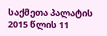საქმეთა პალატის 2015 წლის 11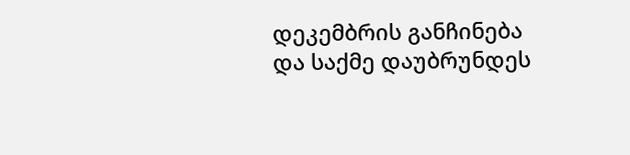დეკემბრის განჩინება და საქმე დაუბრუნდეს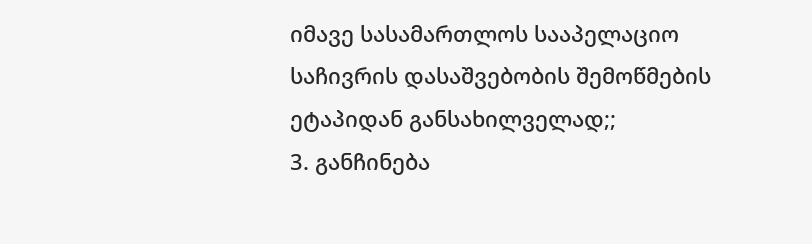იმავე სასამართლოს სააპელაციო საჩივრის დასაშვებობის შემოწმების ეტაპიდან განსახილველად;;
3. განჩინება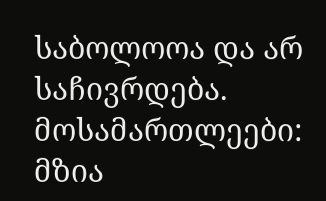საბოლოოა და არ საჩივრდება.
მოსამართლეები: მზია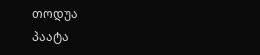თოდუა
პაატა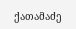ქათამაძე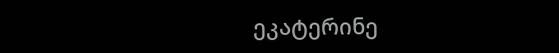ეკატერინე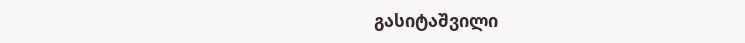გასიტაშვილი